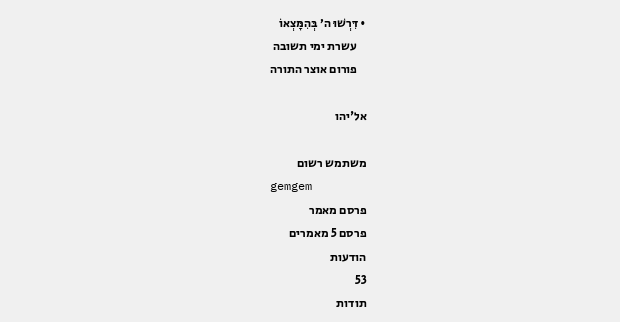• דִּרְשׁוּ ה׳ בְּהִמָּצְאוֹ
    עשרת ימי תשובה
    פורום אוצר התורה

אל'יהו

משתמש רשום
gemgem
פרסם מאמר
פרסם 5 מאמרים
הודעות
53
תודות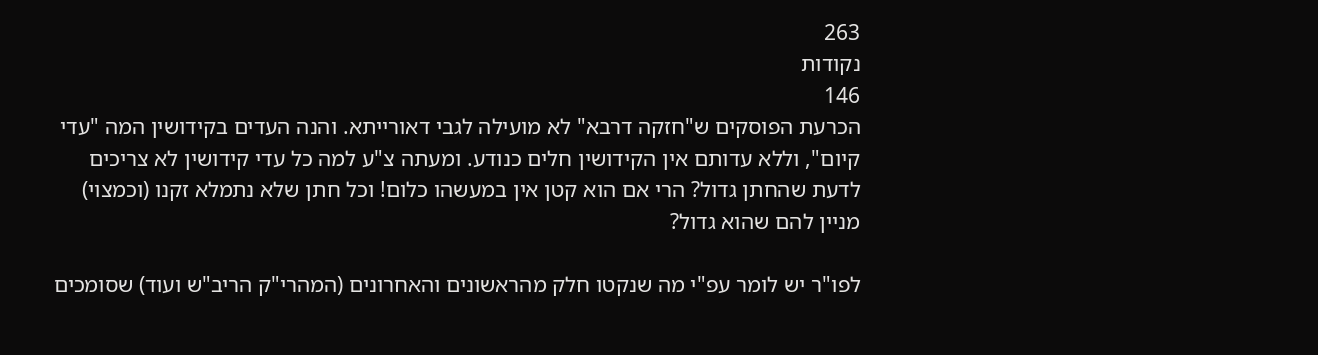263
נקודות
146
הכרעת הפוסקים ש"חזקה דרבא" לא מועילה לגבי דאורייתא. והנה העדים בקידושין המה "עדי קיום", וללא עדותם אין הקידושין חלים כנודע. ומעתה צ"ע למה כל עדי קידושין לא צריכים לדעת שהחתן גדול? הרי אם הוא קטן אין במעשהו כלום! וכל חתן שלא נתמלא זקנו (וכמצוי) מניין להם שהוא גדול?

לפו"ר יש לומר עפ"י מה שנקטו חלק מהראשונים והאחרונים (המהרי"ק הריב"ש ועוד) שסומכים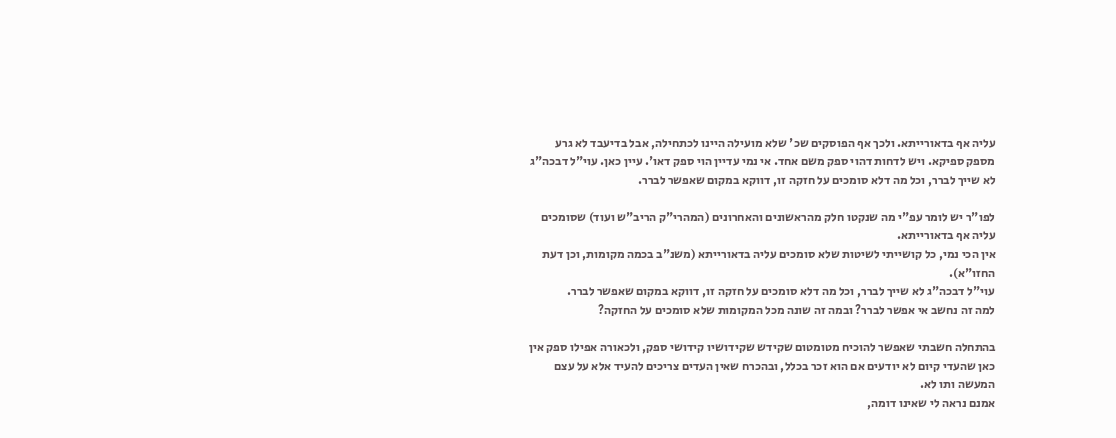עליה אף בדאורייתא. ולכך אף הפוסקים שכ' שלא מועילה היינו לכתחילה, אבל בדיעבד לא גרע מספק ספיקא. ויש לדחות דהוי ספק משם אחד. אי נמי עדיין הוי ספק דאו'. עיין כאן. עוי"ל דבכה"ג לא שייך לברר, וכל מה דלא סומכים על חזקה זו, דווקא במקום שאפשר לברר.

לפו"ר יש לומר עפ"י מה שנקטו חלק מהראשונים והאחרונים (המהרי"ק הריב"ש ועוד) שסומכים עליה אף בדאורייתא.
אין הכי נמי, כל קושייתי לשיטות שלא סומכים עליה בדאורייתא (משנ"ב בכמה מקומות, וכן דעת החזו"א).
עוי"ל דבכה"ג לא שייך לברר, וכל מה דלא סומכים על חזקה זו, דווקא במקום שאפשר לברר.
למה זה נחשב אי אפשר לברר? ובמה זה שונה מכל המקומות שלא סומכים על החזקה?

בהתחלה חשבתי שאפשר להוכיח מטומטום שקידש שקידושיו קידושי ספק, ולכאורה אפילו ספק אין כאן שהעדי קיום לא יודעים אם הוא זכר בכלל, ובהכרח שאין העדים צריכים להעיד אלא על עצם המעשה ותו לא.
אמנם נראה לי שאינו דומה,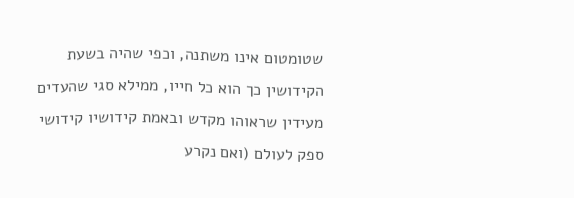שטומטום אינו משתנה, וכפי שהיה בשעת הקידושין כך הוא כל חייו, ממילא סגי שהעדים מעידין שראוהו מקדש ובאמת קידושיו קידושי ספק לעולם (ואם נקרע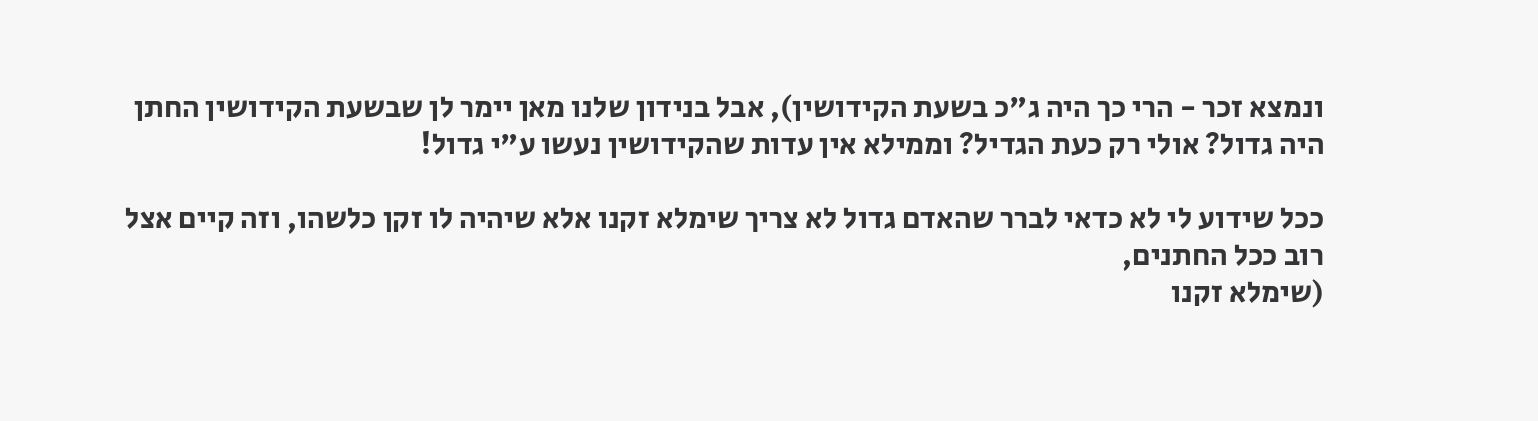ונמצא זכר - הרי כך היה ג"כ בשעת הקידושין), אבל בנידון שלנו מאן יימר לן שבשעת הקידושין החתן היה גדול? אולי רק כעת הגדיל? וממילא אין עדות שהקידושין נעשו ע"י גדול!

ככל שידוע לי לא כדאי לברר שהאדם גדול לא צריך שימלא זקנו אלא שיהיה לו זקן כלשהו, וזה קיים אצל רוב ככל החתנים,
(שימלא זקנו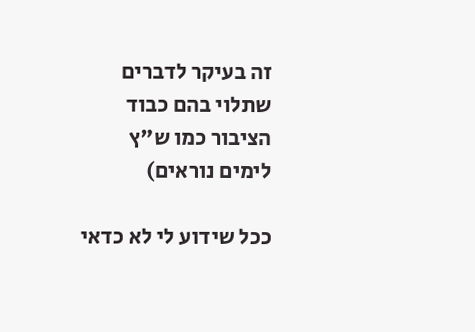זה בעיקר לדברים שתלוי בהם כבוד הציבור כמו ש"ץ לימים נוראים)

ככל שידוע לי לא כדאי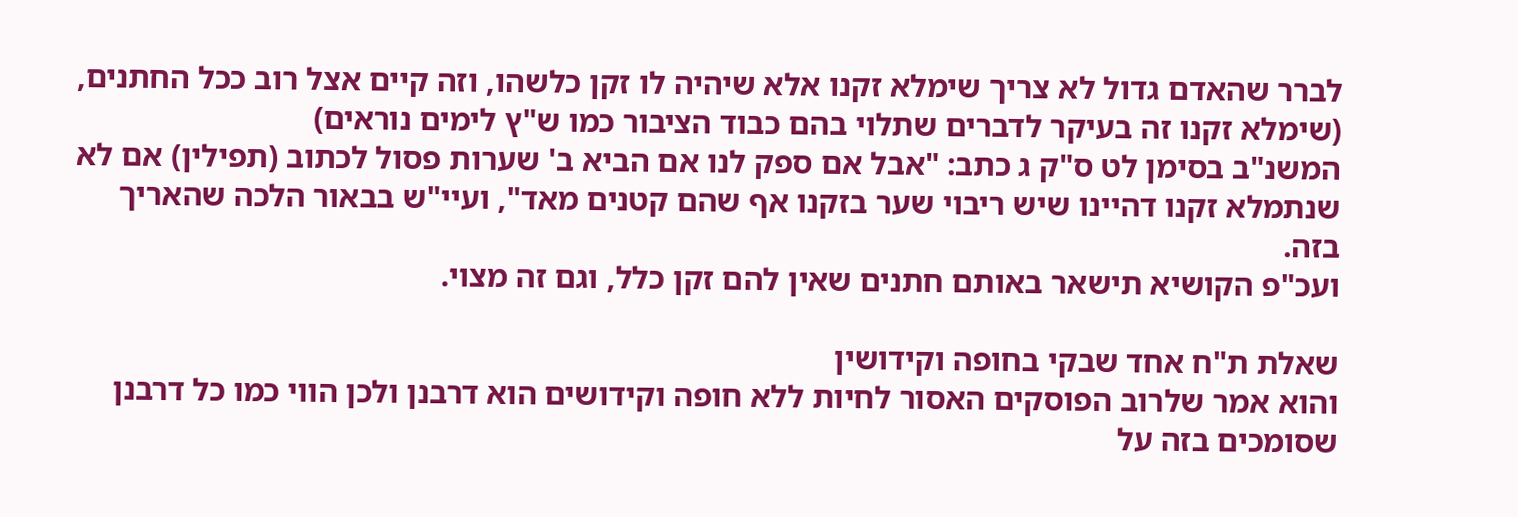לברר שהאדם גדול לא צריך שימלא זקנו אלא שיהיה לו זקן כלשהו, וזה קיים אצל רוב ככל החתנים,
(שימלא זקנו זה בעיקר לדברים שתלוי בהם כבוד הציבור כמו ש"ץ לימים נוראים)
המשנ"ב בסימן לט ס"ק ג כתב: "אבל אם ספק לנו אם הביא ב' שערות פסול לכתוב (תפילין) אם לא שנתמלא זקנו דהיינו שיש ריבוי שער בזקנו אף שהם קטנים מאד", ועיי"ש בבאור הלכה שהאריך בזה.
ועכ"פ הקושיא תישאר באותם חתנים שאין להם זקן כלל, וגם זה מצוי.

שאלת ת"ח אחד שבקי בחופה וקידושין
והוא אמר שלרוב הפוסקים האסור לחיות ללא חופה וקידושים הוא דרבנן ולכן הווי כמו כל דרבנן שסומכים בזה על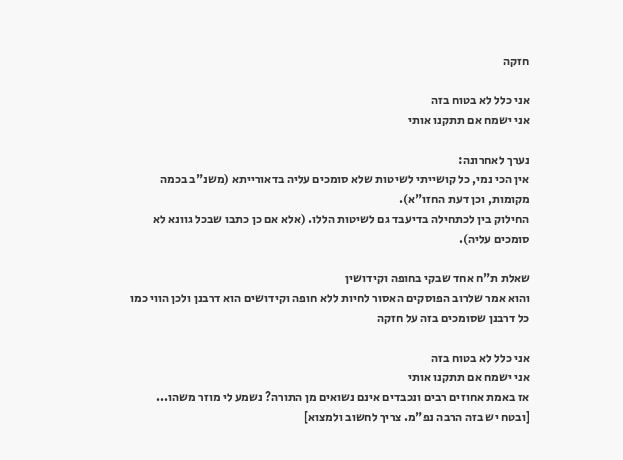חזקה

אני כלל לא בטוח בזה
אני ישמח אם תתקנו אותי

נערך לאחרונה:
אין הכי נמי, כל קושייתי לשיטות שלא סומכים עליה בדאורייתא (משנ"ב בכמה מקומות, וכן דעת החזו"א).
החילוק בין לכתחילה בדיעבד גם לשיטות הללו. (אלא אם כן כתבו שבכל גוונא לא סומכים עליה).

שאלת ת"ח אחד שבקי בחופה וקידושין
והוא אמר שלרוב הפוסקים האסור לחיות ללא חופה וקידושים הוא דרבנן ולכן הווי כמו כל דרבנן שסומכים בזה על חזקה

אני כלל לא בטוח בזה
אני ישמח אם תתקנו אותי
אז באמת אחוזים רבים ונכבדים אינם נשואים מן התורה? נשמע לי מוזר משהו...
[ובטח יש בזה הרבה נפ"מ. צריך לחשוב ולמצוא]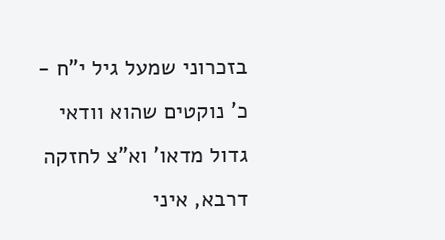בזכרוני שמעל גיל י"ח - כ' נוקטים שהוא וודאי גדול מדאו' וא"צ לחזקה דרבא, איני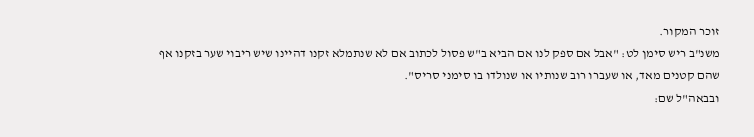זוכר המקור.
משנ"ב ריש סימן לט: "אבל אם ספק לנו אם הביא ב"ש פסול לכתוב אם לא שנתמלא זקנו דהיינו שיש ריבוי שער בזקנו אף שהם קטנים מאד, או שעברו רוב שנותיו או שנולדו בו סימני סריס".
ובבאה"ל שם: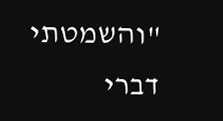"והשמטתי דברי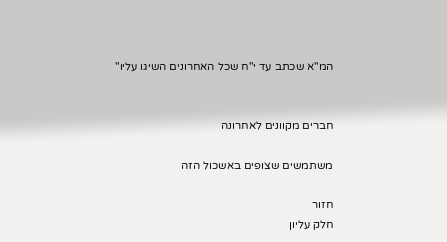המ"א שכתב עד י"ח שכל האחרונים השיגו עליו"


חברים מקוונים לאחרונה

משתמשים שצופים באשכול הזה

חזור
חלק עליון